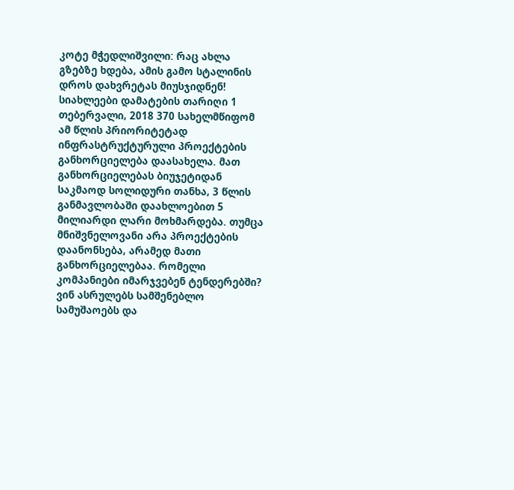კოტე მჭედლიშვილი: რაც ახლა გზებზე ხდება, ამის გამო სტალინის დროს დახვრეტას მიუსჯიდნენ! სიახლეები დამატების თარიღი 1 თებერვალი, 2018 370 სახელმწიფომ ამ წლის პრიორიტეტად ინფრასტრუქტურული პროექტების განხორციელება დაასახელა. მათ განხორციელებას ბიუჯეტიდან საკმაოდ სოლიდური თანხა, 3 წლის განმავლობაში დაახლოებით 5 მილიარდი ლარი მოხმარდება. თუმცა მნიშვნელოვანი არა პროექტების დაანონსება, არამედ მათი განხორციელებაა. რომელი კომპანიები იმარჯვებენ ტენდერებში? ვინ ასრულებს სამშენებლო სამუშაოებს და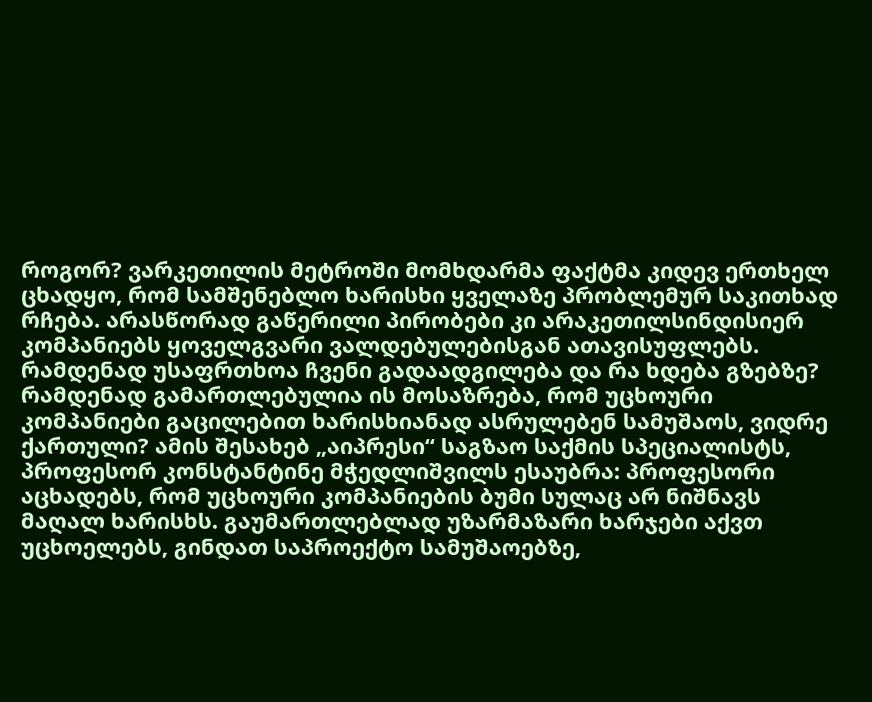როგორ? ვარკეთილის მეტროში მომხდარმა ფაქტმა კიდევ ერთხელ ცხადყო, რომ სამშენებლო ხარისხი ყველაზე პრობლემურ საკითხად რჩება. არასწორად გაწერილი პირობები კი არაკეთილსინდისიერ კომპანიებს ყოველგვარი ვალდებულებისგან ათავისუფლებს. რამდენად უსაფრთხოა ჩვენი გადაადგილება და რა ხდება გზებზე? რამდენად გამართლებულია ის მოსაზრება, რომ უცხოური კომპანიები გაცილებით ხარისხიანად ასრულებენ სამუშაოს, ვიდრე ქართული? ამის შესახებ „აიპრესი“ საგზაო საქმის სპეციალისტს, პროფესორ კონსტანტინე მჭედლიშვილს ესაუბრა: პროფესორი აცხადებს, რომ უცხოური კომპანიების ბუმი სულაც არ ნიშნავს მაღალ ხარისხს. გაუმართლებლად უზარმაზარი ხარჯები აქვთ უცხოელებს, გინდათ საპროექტო სამუშაოებზე,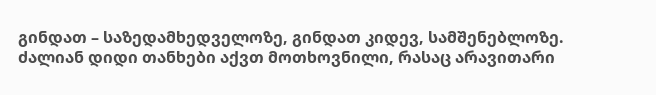გინდათ – საზედამხედველოზე, გინდათ კიდევ, სამშენებლოზე. ძალიან დიდი თანხები აქვთ მოთხოვნილი, რასაც არავითარი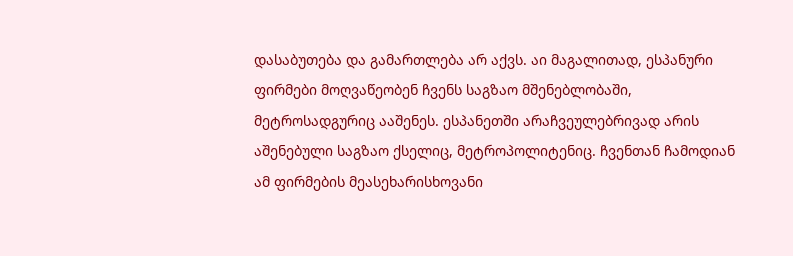დასაბუთება და გამართლება არ აქვს. აი მაგალითად, ესპანური ფირმები მოღვაწეობენ ჩვენს საგზაო მშენებლობაში, მეტროსადგურიც ააშენეს. ესპანეთში არაჩვეულებრივად არის აშენებული საგზაო ქსელიც, მეტროპოლიტენიც. ჩვენთან ჩამოდიან ამ ფირმების მეასეხარისხოვანი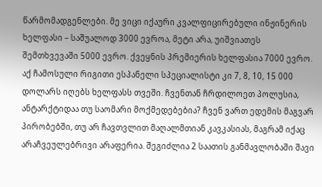წარმომადგენლები. მე ვიცი იქაური კვალფიცირებული ინჟინერის ხელფასი – საშუალოდ 3000 ევროა, მეტი არა, უიშვიათეს შემთხვევაში 5000 ევრო. ქვეყნის პრემიერის ხელფასია 7000 ევრო. აქ ჩამოსული რიგითი ესპანელი სპეციალისტი კი 7, 8, 10, 15 000 დოლარს იღებს ხელფასს თვეში. ჩვენთან ჩრდილოეთ პოლუსია, ანტარქტიდაა თუ საომარი მოქმედებებია? ჩვენ ვართ ედემის მაგვარ პირობებში, თუ არ ჩავთვლით მაღალმთიან კავკასიას, მაგრამ იქაც არაჩვეულებრივი არაფერია. შეგიძლია 2 საათის განმავლობაში შავი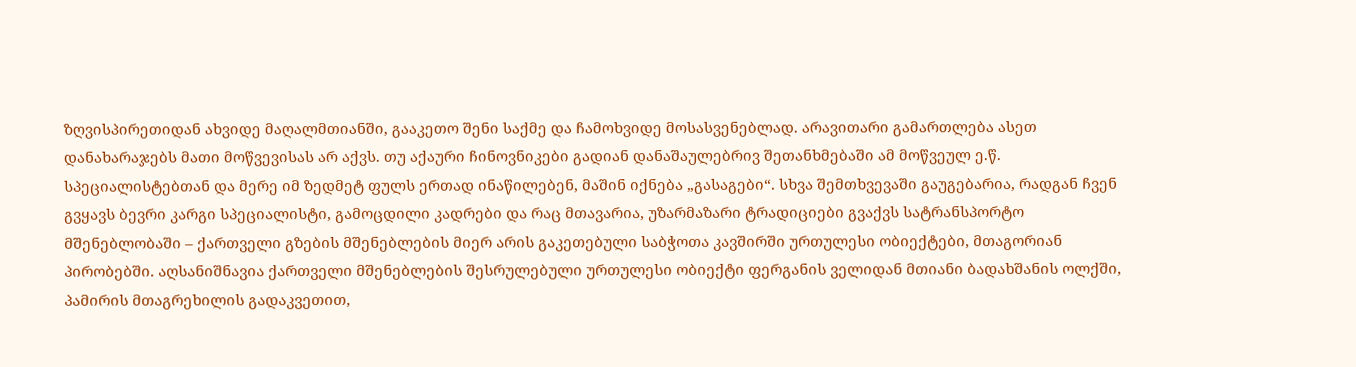ზღვისპირეთიდან ახვიდე მაღალმთიანში, გააკეთო შენი საქმე და ჩამოხვიდე მოსასვენებლად. არავითარი გამართლება ასეთ დანახარაჯებს მათი მოწვევისას არ აქვს. თუ აქაური ჩინოვნიკები გადიან დანაშაულებრივ შეთანხმებაში ამ მოწვეულ ე.წ. სპეციალისტებთან და მერე იმ ზედმეტ ფულს ერთად ინაწილებენ, მაშინ იქნება „გასაგები“. სხვა შემთხვევაში გაუგებარია, რადგან ჩვენ გვყავს ბევრი კარგი სპეციალისტი, გამოცდილი კადრები და რაც მთავარია, უზარმაზარი ტრადიციები გვაქვს სატრანსპორტო მშენებლობაში – ქართველი გზების მშენებლების მიერ არის გაკეთებული საბჭოთა კავშირში ურთულესი ობიექტები, მთაგორიან პირობებში. აღსანიშნავია ქართველი მშენებლების შესრულებული ურთულესი ობიექტი ფერგანის ველიდან მთიანი ბადახშანის ოლქში, პამირის მთაგრეხილის გადაკვეთით,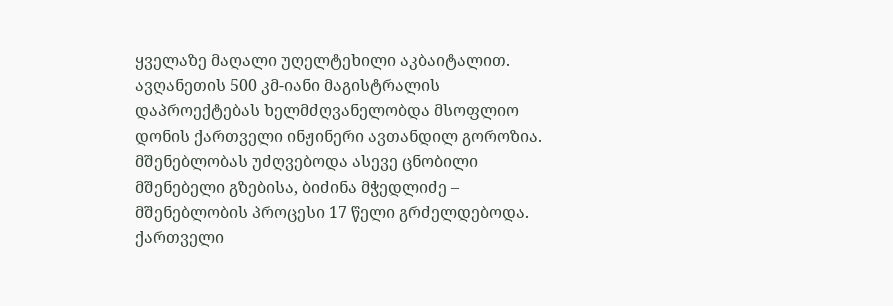ყველაზე მაღალი უღელტეხილი აკბაიტალით. ავღანეთის 500 კმ-იანი მაგისტრალის დაპროექტებას ხელმძღვანელობდა მსოფლიო დონის ქართველი ინჟინერი ავთანდილ გოროზია. მშენებლობას უძღვებოდა ასევე ცნობილი მშენებელი გზებისა, ბიძინა მჭედლიძე – მშენებლობის პროცესი 17 წელი გრძელდებოდა. ქართველი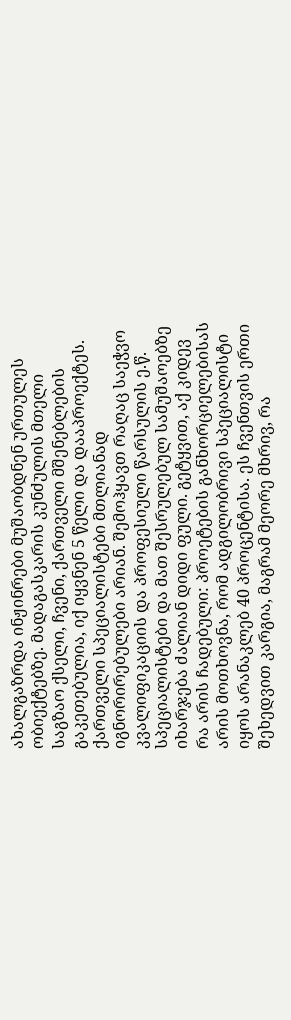ახალგაზრდა ინჟინრები მუშაობდნენ ურთულეს ობიექტებზე. მადაგასკარის კუნძულის მთელი საგზაო ქსელი, ჩვენი, ქართველი მშენებლების გაკეთებულია, იქ იყვნენ 5 წელი და დააპროექტეს. ქართველი სპეციალისტები მთლიანად იგნორირებულები არიან. შემოჰყავთ რაღაც საეჭვო კვალიფიკაციის და პროფესიული წარსულის ე.წ. სპეციალისტები და მათ შესრულებულ სამუშაოებზე იხარჯება ძალიან დიდი ფული. გეტყვით, აქ კიდევ რა არის ჩადებული: პროეტების განხორციელებისას არის მოთხოვნა, რომ ადგილობრივი სპეციალისტი იყოს არანაკლებ 40 პროცენტისა. ეს ჩვენთვის ერთი შეხედვით კარგია, მაგრამ მეორე მხრივ, რა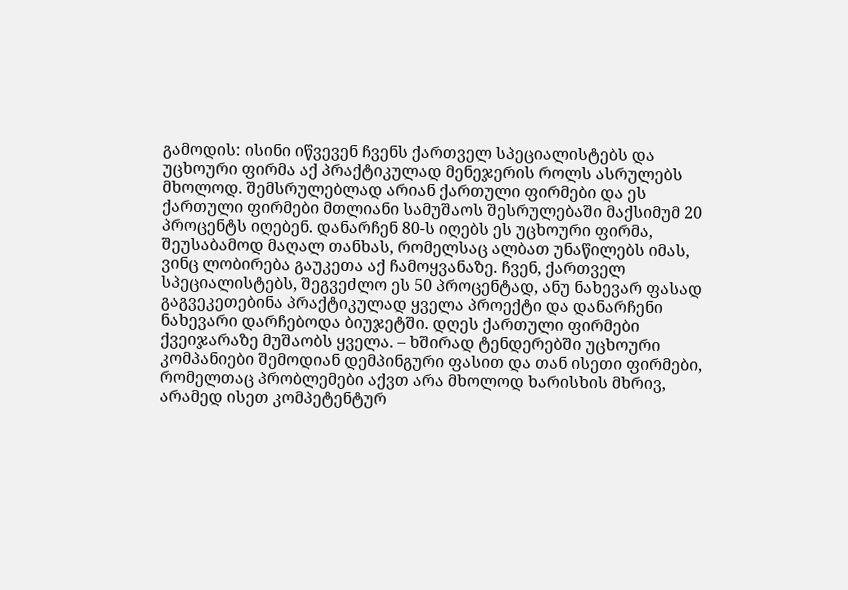გამოდის: ისინი იწვევენ ჩვენს ქართველ სპეციალისტებს და უცხოური ფირმა აქ პრაქტიკულად მენეჯერის როლს ასრულებს მხოლოდ. შემსრულებლად არიან ქართული ფირმები და ეს ქართული ფირმები მთლიანი სამუშაოს შესრულებაში მაქსიმუმ 20 პროცენტს იღებენ. დანარჩენ 80-ს იღებს ეს უცხოური ფირმა, შეუსაბამოდ მაღალ თანხას, რომელსაც ალბათ უნაწილებს იმას, ვინც ლობირება გაუკეთა აქ ჩამოყვანაზე. ჩვენ, ქართველ სპეციალისტებს, შეგვეძლო ეს 50 პროცენტად, ანუ ნახევარ ფასად გაგვეკეთებინა პრაქტიკულად ყველა პროექტი და დანარჩენი ნახევარი დარჩებოდა ბიუჯეტში. დღეს ქართული ფირმები ქვეიჯარაზე მუშაობს ყველა. – ხშირად ტენდერებში უცხოური კომპანიები შემოდიან დემპინგური ფასით და თან ისეთი ფირმები, რომელთაც პრობლემები აქვთ არა მხოლოდ ხარისხის მხრივ, არამედ ისეთ კომპეტენტურ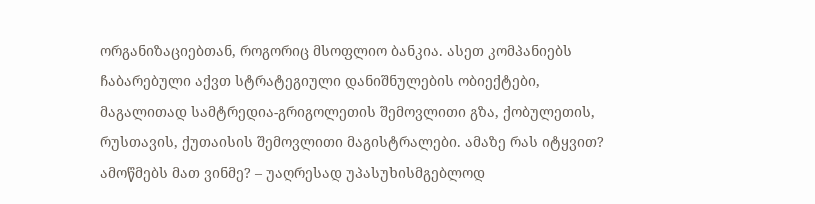ორგანიზაციებთან, როგორიც მსოფლიო ბანკია. ასეთ კომპანიებს ჩაბარებული აქვთ სტრატეგიული დანიშნულების ობიექტები, მაგალითად სამტრედია-გრიგოლეთის შემოვლითი გზა, ქობულეთის, რუსთავის, ქუთაისის შემოვლითი მაგისტრალები. ამაზე რას იტყვით? ამოწმებს მათ ვინმე? – უაღრესად უპასუხისმგებლოდ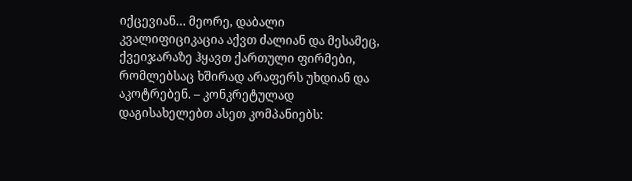იქცევიან… მეორე, დაბალი კვალიფიციკაცია აქვთ ძალიან და მესამეც, ქვეიჯარაზე ჰყავთ ქართული ფირმები, რომლებსაც ხშირად არაფერს უხდიან და აკოტრებენ. – კონკრეტულად დაგისახელებთ ასეთ კომპანიებს: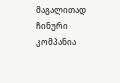მაგალითად ჩინური კომპანია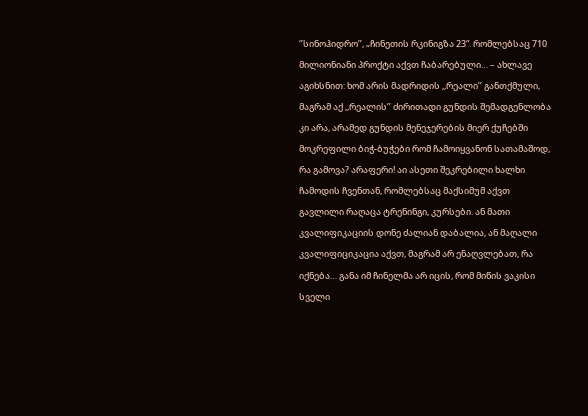‘’სინოჰიდრო’’, „ჩინეთის რკინიგზა 23“. რომლებსაც 710 მილიონიანი პროქტი აქვთ ჩაბარებული… – ახლავე აგიხსნით: ხომ არის მადრიდის ,,რეალი’’ განთქმული, მაგრამ აქ ,,რეალის’’ ძირითადი გუნდის შემადგენლობა კი არა, არამედ გუნდის მენეჯერების მიერ ქუჩებში მოკრეფილი ბიჭ-ბუჭები რომ ჩამოიყვანონ სათამაშოდ, რა გამოვა? არაფერი! აი ასეთი შეკრებილი ხალხი ჩამოდის ჩვენთან, რომლებსაც მაქსიმუმ აქვთ გავლილი რაღაცა ტრენინგი, კურსები. ან მათი კვალიფიკაციის დონე ძალიან დაბალია, ან მაღალი კვალიფიციკაცია აქვთ, მაგრამ არ ენაღვლებათ, რა იქნება… განა იმ ჩინელმა არ იცის, რომ მიწის ვაკისი სველი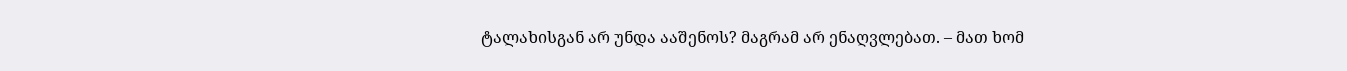ტალახისგან არ უნდა ააშენოს? მაგრამ არ ენაღვლებათ. – მათ ხომ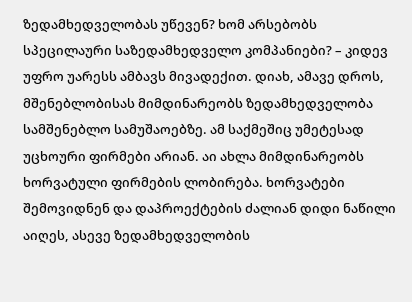ზედამხედველობას უწევენ? ხომ არსებობს სპეცილაური საზედამხედველო კომპანიები? – კიდევ უფრო უარესს ამბავს მივადექით. დიახ, ამავე დროს, მშენებლობისას მიმდინარეობს ზედამხედველობა სამშენებლო სამუშაოებზე. ამ საქმეშიც უმეტესად უცხოური ფირმები არიან. აი ახლა მიმდინარეობს ხორვატული ფირმების ლობირება. ხორვატები შემოვიდნენ და დაპროექტების ძალიან დიდი ნაწილი აიღეს, ასევე ზედამხედველობის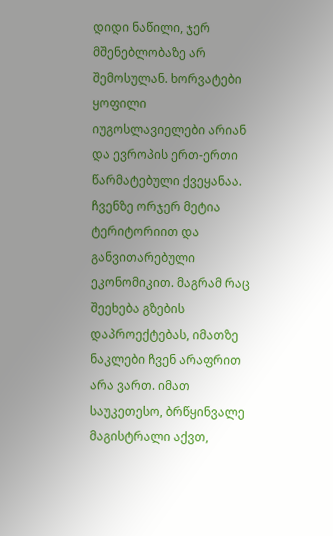დიდი ნაწილი, ჯერ მშენებლობაზე არ შემოსულან. ხორვატები ყოფილი იუგოსლავიელები არიან და ევროპის ერთ-ერთი წარმატებული ქვეყანაა. ჩვენზე ორჯერ მეტია ტერიტორიით და განვითარებული ეკონომიკით. მაგრამ რაც შეეხება გზების დაპროექტებას, იმათზე ნაკლები ჩვენ არაფრით არა ვართ. იმათ საუკეთესო, ბრწყინვალე მაგისტრალი აქვთ,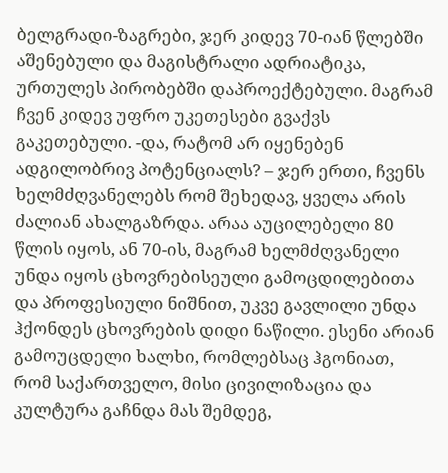ბელგრადი-ზაგრები, ჯერ კიდევ 70-იან წლებში აშენებული და მაგისტრალი ადრიატიკა, ურთულეს პირობებში დაპროექტებული. მაგრამ ჩვენ კიდევ უფრო უკეთესები გვაქვს გაკეთებული. -და, რატომ არ იყენებენ ადგილობრივ პოტენციალს? – ჯერ ერთი, ჩვენს ხელმძღვანელებს რომ შეხედავ, ყველა არის ძალიან ახალგაზრდა. არაა აუცილებელი 80 წლის იყოს, ან 70-ის, მაგრამ ხელმძღვანელი უნდა იყოს ცხოვრებისეული გამოცდილებითა და პროფესიული ნიშნით, უკვე გავლილი უნდა ჰქონდეს ცხოვრების დიდი ნაწილი. ესენი არიან გამოუცდელი ხალხი, რომლებსაც ჰგონიათ, რომ საქართველო, მისი ცივილიზაცია და კულტურა გაჩნდა მას შემდეგ,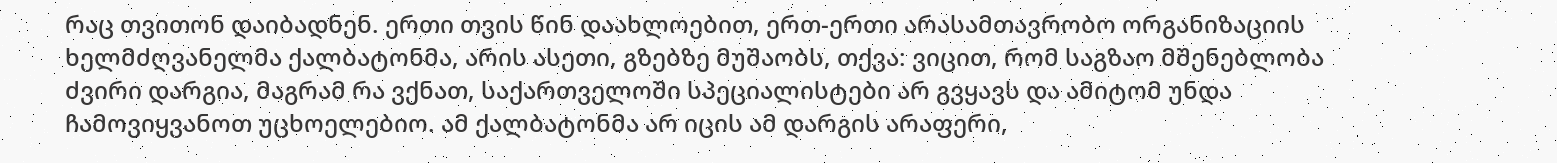რაც თვითონ დაიბადნენ. ერთი თვის წინ დაახლოებით, ერთ-ერთი არასამთავრობო ორგანიზაციის ხელმძღვანელმა ქალბატონმა, არის ასეთი, გზებზე მუშაობს, თქვა: ვიცით, რომ საგზაო მშენებლობა ძვირი დარგია, მაგრამ რა ვქნათ, საქართველოში სპეციალისტები არ გვყავს და ამიტომ უნდა ჩამოვიყვანოთ უცხოელებიო. ამ ქალბატონმა არ იცის ამ დარგის არაფერი,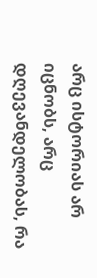არც ისტორიას არ იცნობს, არც დღევანდელობას, რა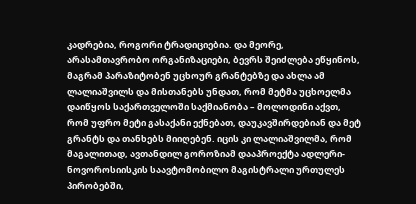კადრებია, როგორი ტრადიციებია. და მეორე, არასამთავრობო ორგანიზაციები, ბევრს შეიძლება ეწყინოს, მაგრამ პარაზიტობენ უცხოურ გრანტებზე და ახლა ამ ლალიაშვილს და მისთანებს უნდათ, რომ მეტმა უცხოელმა დაიწყოს საქართველოში საქმიანობა – მოლოდინი აქვთ, რომ უფრო მეტი გასაქანი ექნებათ, დაუკავშირდებიან და მეტ გრანტს და თანხებს მიიღებენ. იცის კი ლალიაშვილმა, რომ მაგალითად, ავთანდილ გოროზიამ დააპროექტა ადლერი-ნოვოროსიისკის საავტომობილო მაგისტრალი ურთულეს პირობებში,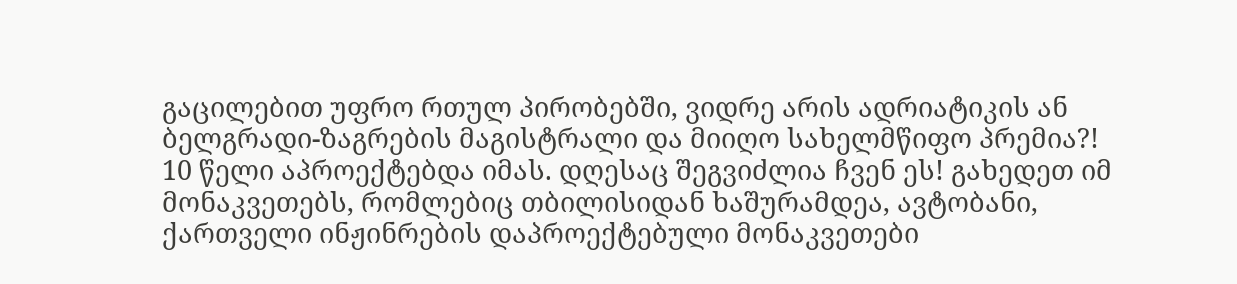გაცილებით უფრო რთულ პირობებში, ვიდრე არის ადრიატიკის ან ბელგრადი-ზაგრების მაგისტრალი და მიიღო სახელმწიფო პრემია?! 10 წელი აპროექტებდა იმას. დღესაც შეგვიძლია ჩვენ ეს! გახედეთ იმ მონაკვეთებს, რომლებიც თბილისიდან ხაშურამდეა, ავტობანი, ქართველი ინჟინრების დაპროექტებული მონაკვეთები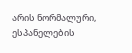არის ნორმალური, ესპანელების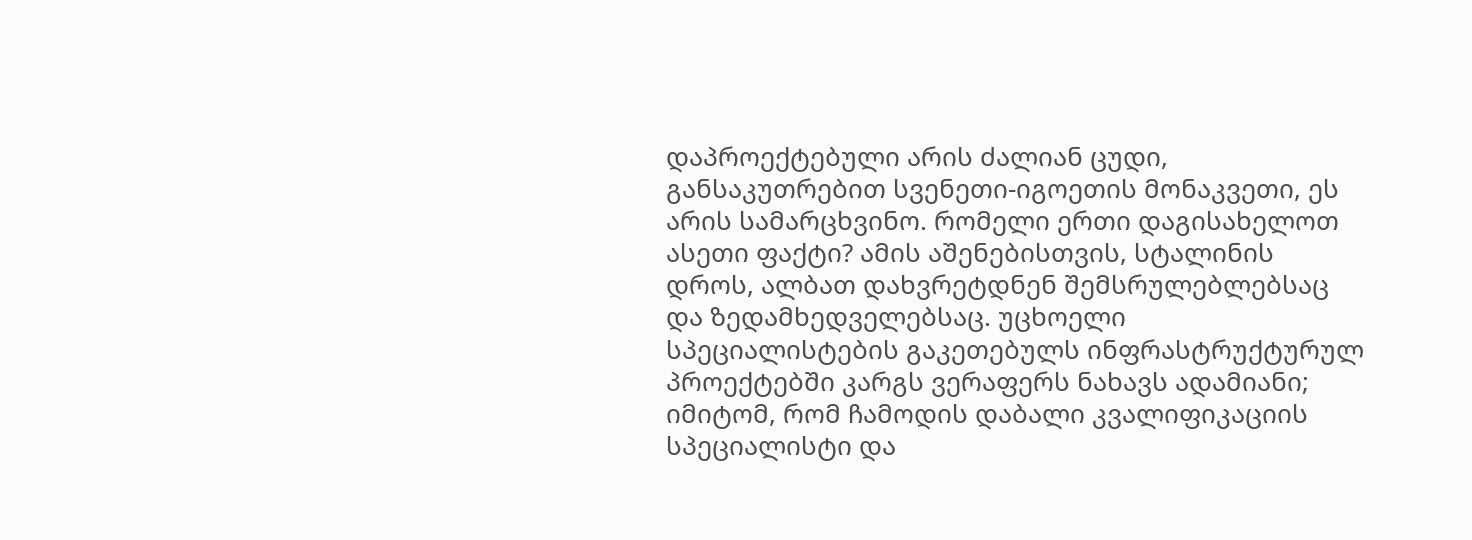დაპროექტებული არის ძალიან ცუდი, განსაკუთრებით სვენეთი-იგოეთის მონაკვეთი, ეს არის სამარცხვინო. რომელი ერთი დაგისახელოთ ასეთი ფაქტი? ამის აშენებისთვის, სტალინის დროს, ალბათ დახვრეტდნენ შემსრულებლებსაც და ზედამხედველებსაც. უცხოელი სპეციალისტების გაკეთებულს ინფრასტრუქტურულ პროექტებში კარგს ვერაფერს ნახავს ადამიანი; იმიტომ, რომ ჩამოდის დაბალი კვალიფიკაციის სპეციალისტი და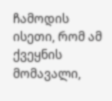ჩამოდის ისეთი, რომ ამ ქვეყნის მომავალი,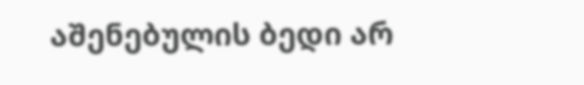აშენებულის ბედი არ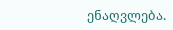ენაღვლება.